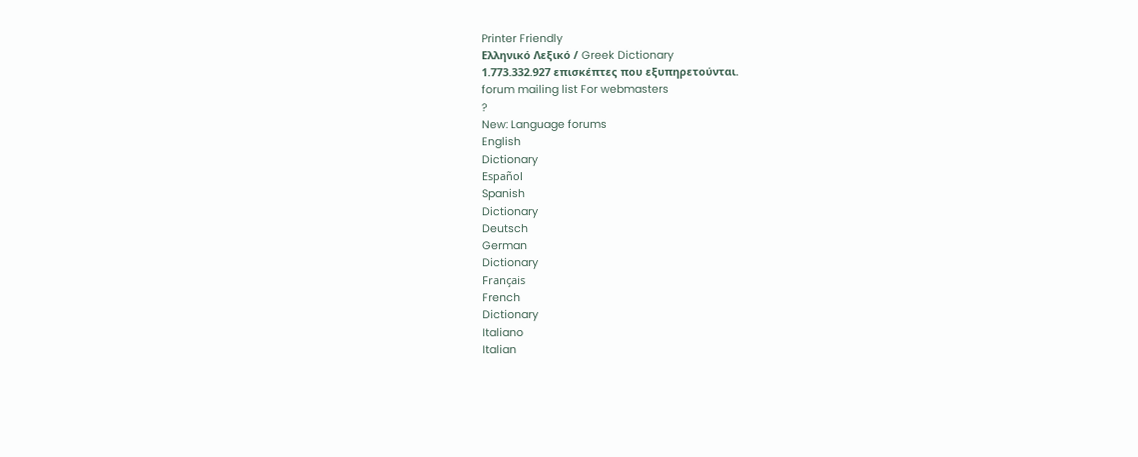Printer Friendly
Ελληνικό Λεξικό / Greek Dictionary
1.773.332.927 επισκέπτες που εξυπηρετούνται.
forum mailing list For webmasters
?
New: Language forums
English
Dictionary
Español
Spanish
Dictionary
Deutsch
German
Dictionary
Français
French
Dictionary
Italiano
Italian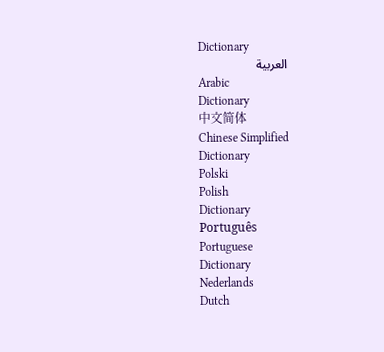Dictionary
العربية
Arabic
Dictionary
中文简体
Chinese Simplified
Dictionary
Polski
Polish
Dictionary
Português
Portuguese
Dictionary
Nederlands
Dutch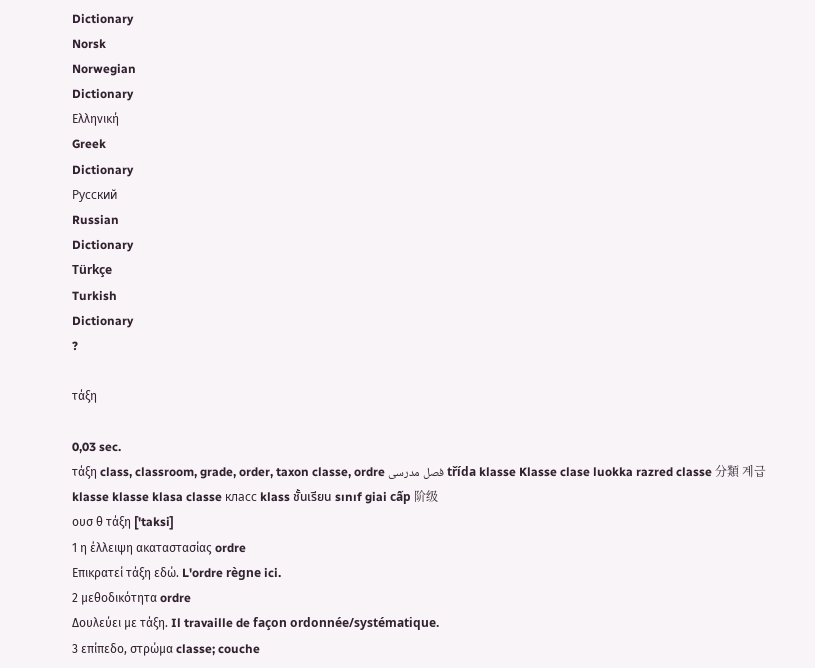Dictionary
Norsk
Norwegian
Dictionary
Ελληνική
Greek
Dictionary
Русский
Russian
Dictionary
Türkçe
Turkish
Dictionary
?

τάξη

0,03 sec.
τάξη class, classroom, grade, order, taxon classe, ordre فصل مدرسى třída klasse Klasse clase luokka razred classe 分類 계급 klasse klasse klasa classe класс klass ชั้นเรียน sınıf giai cấp 阶级
ουσ θ τάξη ['taksi]
1 η έλλειψη ακαταστασίας ordre
Επικρατεί τάξη εδώ. L'ordre règne ici.
2 μεθοδικότητα ordre
Δουλεύει με τάξη. Il travaille de façon ordonnée/systématique.
3 επίπεδο, στρώμα classe; couche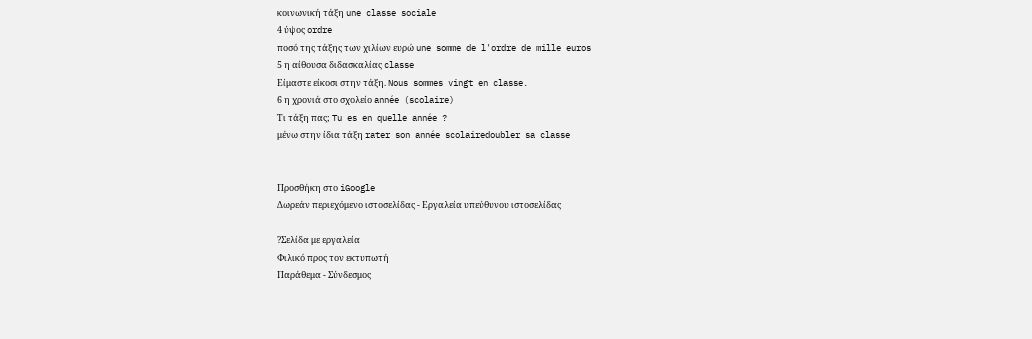κοινωνική τάξη une classe sociale
4 ύψος ordre
ποσό της τάξης των χιλίων ευρώ une somme de l'ordre de mille euros
5 η αίθουσα διδασκαλίας classe
Eίμαστε είκοσι στην τάξη. Nous sommes vingt en classe.
6 η χρονιά στο σχολείο année (scolaire)
Τι τάξη πας; Tu es en quelle année ?
μένω στην ίδια τάξη rater son année scolairedoubler sa classe


Προσθήκη στο iGoogle
Δωρεάν περιεχόμενο ιστοσελίδας - Εργαλεία υπεύθυνου ιστοσελίδας

?Σελίδα με εργαλεία
Φιλικό προς τον εκτυπωτή
Παράθεμα - Σύνδεσμος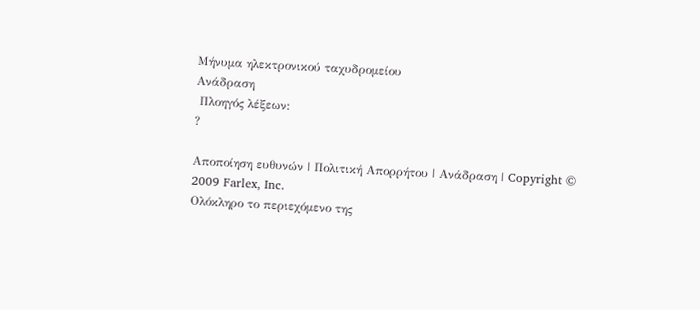Μήνυμα ηλεκτρονικού ταχυδρομείου
Ανάδραση
 Πλοηγός λέξεων:
?

Αποποίηση ευθυνών | Πολιτική Απορρήτου | Ανάδραση | Copyright © 2009 Farlex, Inc.
Ολόκληρο το περιεχόμενο της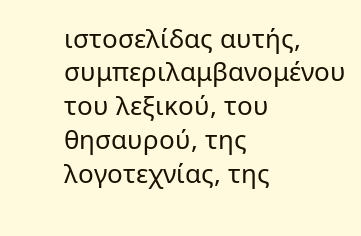ιστοσελίδας αυτής, συμπεριλαμβανομένου του λεξικού, του θησαυρού, της λογοτεχνίας, της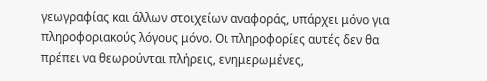γεωγραφίας και άλλων στοιχείων αναφοράς, υπάρχει μόνο για πληροφοριακούς λόγους μόνο. Οι πληροφορίες αυτές δεν θα πρέπει να θεωρούνται πλήρεις, ενημερωμένες,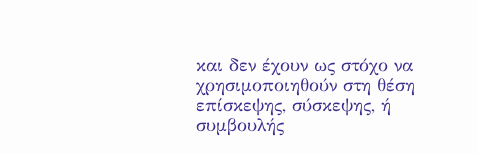και δεν έχουν ως στόχο να χρησιμοποιηθούν στη θέση επίσκεψης, σύσκεψης, ή συμβουλής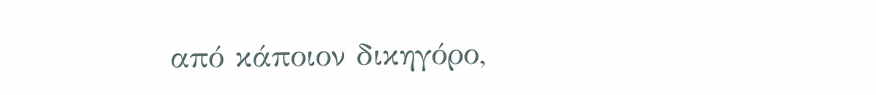από κάποιον δικηγόρο,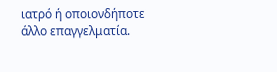ιατρό ή οποιονδήποτε άλλο επαγγελματία.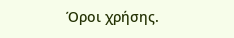Όροι χρήσης.